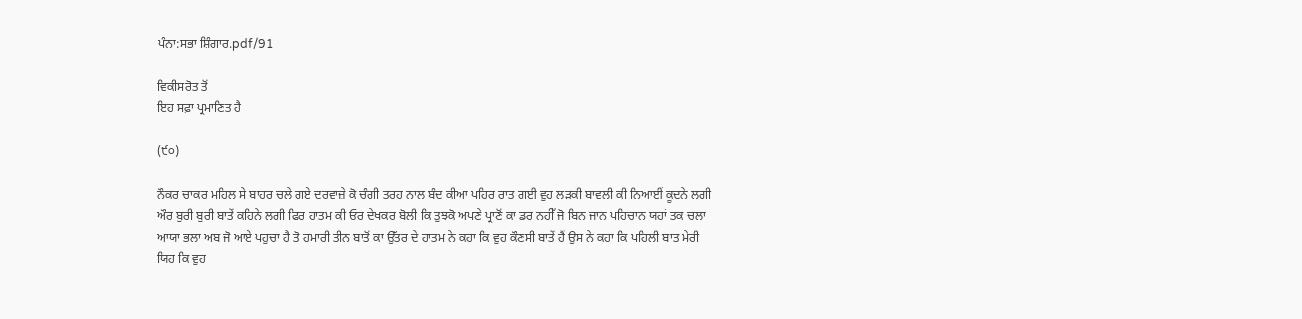ਪੰਨਾ:ਸਭਾ ਸ਼ਿੰਗਾਰ.pdf/91

ਵਿਕੀਸਰੋਤ ਤੋਂ
ਇਹ ਸਫ਼ਾ ਪ੍ਰਮਾਣਿਤ ਹੈ

(੯੦)

ਨੌਕਰ ਚਾਕਰ ਮਹਿਲ ਸੇ ਬਾਹਰ ਚਲੇ ਗਏ ਦਰਵਾਜ਼ੇ ਕੋ ਚੰਗੀ ਤਰਹ ਨਾਲ ਬੰਦ ਕੀਆ ਪਹਿਰ ਰਾਤ ਗਈ ਵੁਹ ਲੜਕੀ ਬਾਵਲੀ ਕੀ ਨਿਆਈਂ ਕੂਦਨੇ ਲਗੀ ਔਰ ਬੁਰੀ ਬੁਰੀ ਬਾਤੇਂ ਕਹਿਨੇ ਲਗੀ ਫਿਰ ਹਾਤਮ ਕੀ ਓਰ ਦੇਖਕਰ ਬੋਲੀ ਕਿ ਤੁਝਕੋ ਅਪਣੇ ਪ੍ਰਾਣੋਂ ਕਾ ਡਰ ਨਹੀੱ ਜੋ ਬਿਨ ਜਾਨ ਪਹਿਚਾਨ ਯਹਾਂ ਤਕ ਚਲਾ ਆਯਾ ਭਲਾ ਅਬ ਜੋ ਆਏ ਪਹੁਚਾ ਹੈ ਤੋ ਹਮਾਰੀ ਤੀਨ ਬਾਤੋਂ ਕਾ ਉੱਤਰ ਦੇ ਹਾਤਮ ਨੇ ਕਹਾ ਕਿ ਵੁਹ ਕੌਣਸੀ ਬਾਤੇਂ ਹੈਂ ਉਸ ਨੇ ਕਹਾ ਕਿ ਪਹਿਲੀ ਬਾਤ ਮੇਰੀ ਯਿਹ ਕਿ ਵੁਹ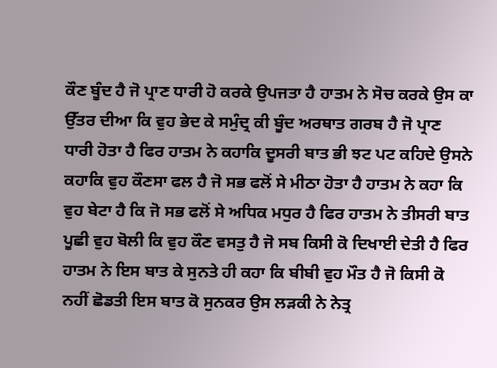ਕੌਣ ਬੂੰਦ ਹੈ ਜੋ ਪ੍ਰਾਣ ਧਾਰੀ ਹੋ ਕਰਕੇ ਉਪਜਤਾ ਹੈ ਹਾਤਮ ਨੇ ਸੋਚ ਕਰਕੇ ਉਸ ਕਾ ਉੱਤਰ ਦੀਆ ਕਿ ਵੁਹ ਭੇਦ ਕੇ ਸਮੁੰਦ੍ਰ ਕੀ ਬੂੰਦ ਅਰਥਾਤ ਗਰਬ ਹੈ ਜੋ ਪ੍ਰਾਣ ਧਾਰੀ ਹੋਤਾ ਹੈ ਫਿਰ ਹਾਤਮ ਨੇ ਕਹਾਕਿ ਦੂਸਰੀ ਬਾਤ ਭੀ ਝਟ ਪਟ ਕਹਿਦੇ ਉਸਨੇ ਕਹਾਕਿ ਵੁਹ ਕੌਣਸਾ ਫਲ ਹੈ ਜੋ ਸਭ ਫਲੋਂ ਸੇ ਮੀਠਾ ਹੋਤਾ ਹੈ ਹਾਤਮ ਨੇ ਕਹਾ ਕਿ ਵੁਹ ਬੇਟਾ ਹੈ ਕਿ ਜੋ ਸਭ ਫਲੋਂ ਸੇ ਅਧਿਕ ਮਧੁਰ ਹੈ ਫਿਰ ਹਾਤਮ ਨੇ ਤੀਸਰੀ ਬਾਤ ਪੂਛੀ ਵੁਹ ਬੋਲੀ ਕਿ ਵੁਹ ਕੌਣ ਵਸਤੁ ਹੈ ਜੋ ਸਬ ਕਿਸੀ ਕੋ ਦਿਖਾਈ ਦੇਤੀ ਹੈ ਫਿਰ ਹਾਤਮ ਨੇ ਇਸ ਬਾਤ ਕੇ ਸੁਨਤੇ ਹੀ ਕਹਾ ਕਿ ਬੀਬੀ ਵੁਹ ਮੌਤ ਹੈ ਜੋ ਕਿਸੀ ਕੋ ਨਹੀਂ ਛੋਡਤੀ ਇਸ ਬਾਤ ਕੋ ਸੁਨਕਰ ਉਸ ਲੜਕੀ ਨੇ ਨੇਤ੍ਰ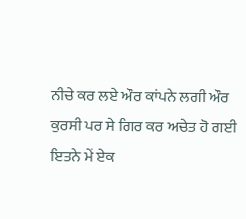ਨੀਚੇ ਕਰ ਲਏ ਔਰ ਕਾਂਪਨੇ ਲਗੀ ਔਰ ਕੁਰਸੀ ਪਰ ਸੇ ਗਿਰ ਕਰ ਅਚੇਤ ਹੋ ਗਈ ਇਤਨੇ ਮੇਂ ਏਕ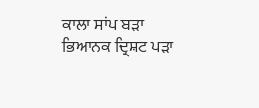ਕਾਲਾ ਸਾਂਪ ਬੜਾ ਭਿਆਨਕ ਦ੍ਰਿਸ਼ਟ ਪੜਾ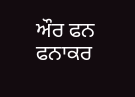ਔਰ ਫਨ ਫਨਾਕਰ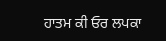ਹਾਤਮ ਕੀ ਓਰ ਲਪਕਾ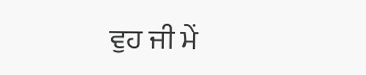ਵੁਹ ਜੀ ਮੇਂ